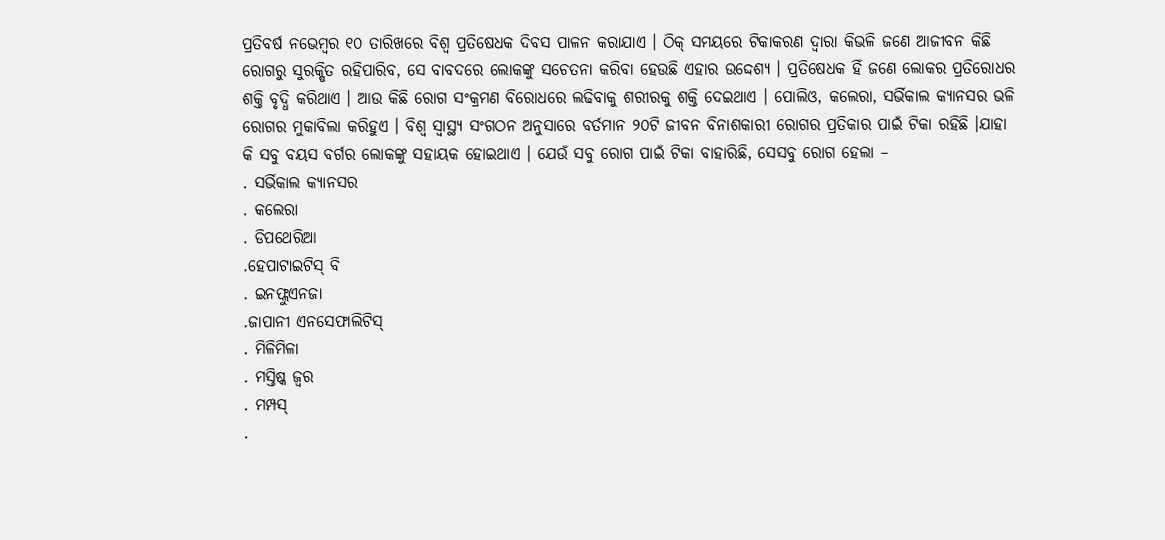ପ୍ରତିବର୍ଷ ନଭେମ୍ବର ୧୦ ତାରିଖରେ ବିଶ୍ୱ ପ୍ରତିଷେଧକ ଦିବସ ପାଳନ କରାଯାଏ । ଠିକ୍ ସମୟରେ ଟିକାକରଣ ଦ୍ୱାରା କିଭଳି ଜଣେ ଆଜୀବନ କିଛି ରୋଗରୁ ସୁରକ୍ଷିତ ରହିପାରିବ, ସେ ବାବଦରେ ଲୋକଙ୍କୁ ସଚେତନା କରିବା ହେଉଛି ଏହାର ଉଦ୍ଦେଶ୍ୟ । ପ୍ରତିଷେଧକ ହିଁ ଜଣେ ଲୋକର ପ୍ରତିରୋଧର ଶକ୍ତି ବୃଦ୍ଧି କରିଥାଏ । ଆଉ କିଛି ରୋଗ ସଂକ୍ରମଣ ବିରୋଧରେ ଲଢିବାକୁ ଶରୀରକୁ ଶକ୍ତି ଦେଇଥାଏ । ପୋଲିଓ, କଲେରା, ସର୍ଭିକାଲ କ୍ୟାନସର ଭଳି ରୋଗର ମୁକାବିଲା କରିହୁଏ । ବିଶ୍ୱ ସ୍ୱାସ୍ଥ୍ୟ ସଂଗଠନ ଅନୁସାରେ ବର୍ତମାନ ୨୦ଟି ଜୀବନ ବିନାଶକାରୀ ରୋଗର ପ୍ରତିକାର ପାଇଁ ଟିକା ରହିଛି ।ଯାହା କି ସବୁ ବୟସ ବର୍ଗର ଲୋକଙ୍କୁ ସହାୟକ ହୋଇଥାଏ । ଯେଉଁ ସବୁ ରୋଗ ପାଇଁ ଟିକା ବାହାରିଛି, ସେସବୁ ରୋଗ ହେଲା –
. ସର୍ଭିକାଲ କ୍ୟାନସର
. କଲେରା
. ଡିପଥେରିଆ
.ହେପାଟାଇଟିସ୍ ବି
. ଇନଫ୍ଲୁଏନଜା
.ଜାପାନୀ ଏନସେଫାଲିଟିସ୍
. ମିଳିମିଳା
. ମସ୍ତିଷ୍କ ଜ୍ୱର
. ମମ୍ପସ୍
.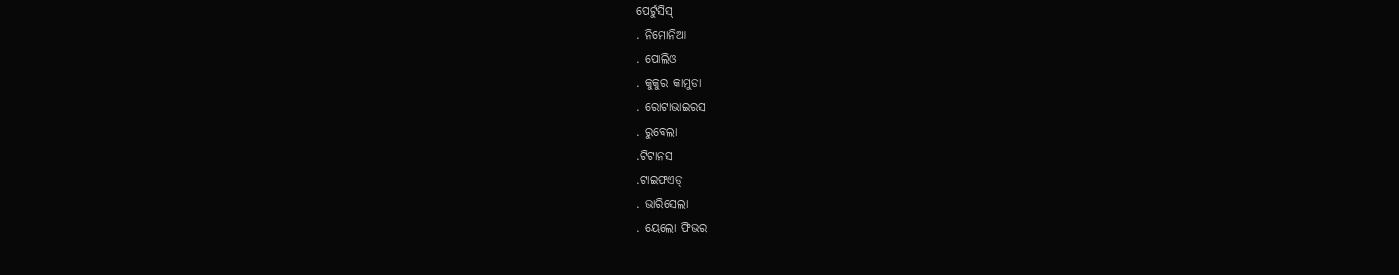ପେର୍ଟୁସିସ୍
. ନିମୋନିଆ
. ପୋଲିଓ
. କୁକୁର କାମୁଡା
. ରୋଟାଭାଇରସ
. ରୁବେଲା
.ଟିଟାନସ
.ଟାଇଫଏଡ୍
. ଭାରିସେଲା
. ୟେଲୋ ଫିଭର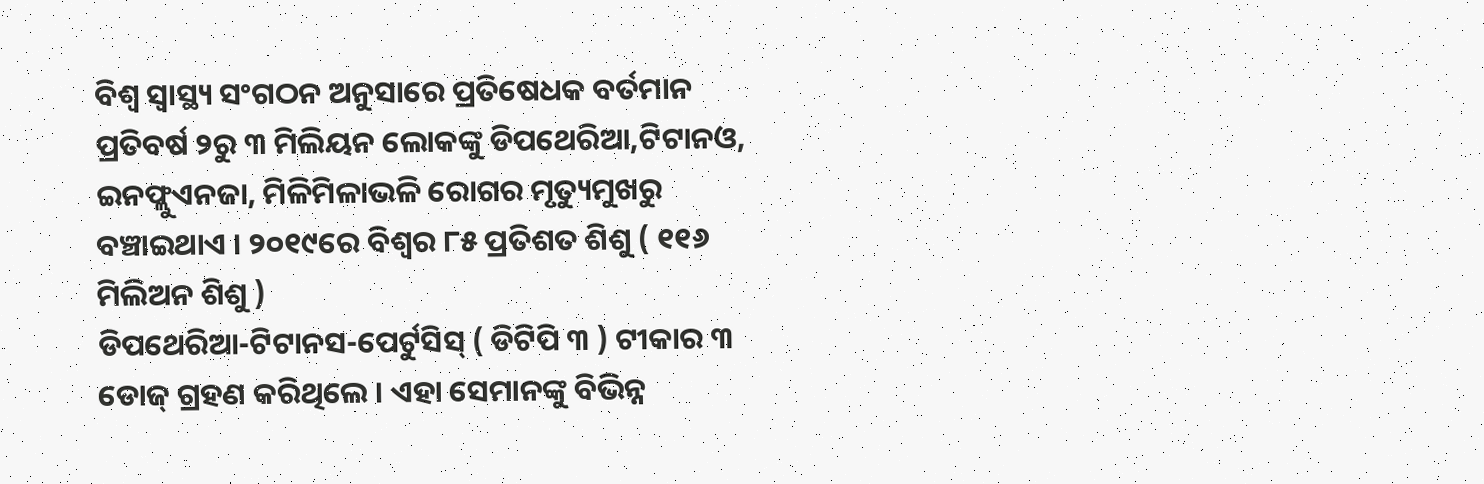ବିଶ୍ୱ ସ୍ୱାସ୍ଥ୍ୟ ସଂଗଠନ ଅନୁସାରେ ପ୍ରତିଷେଧକ ବର୍ତମାନ ପ୍ରତିବର୍ଷ ୨ରୁ ୩ ମିଲିୟନ ଲୋକଙ୍କୁ ଡିପଥେରିଆ,ଟିଟାନଓ, ଇନଫ୍ଲୁଏନଜା, ମିଳିମିଳାଭଳି ରୋଗର ମୃତ୍ୟୁମୁଖରୁ ବଞ୍ଚାଇଥାଏ । ୨୦୧୯ରେ ବିଶ୍ୱର ୮୫ ପ୍ରତିଶତ ଶିଶୁ ( ୧୧୬ ମିଲିଅନ ଶିଶୁ )
ଡିପଥେରିଆ-ଟିଟାନସ-ପେର୍ଟୁସିସ୍ ( ଡିଟିପି ୩ ) ଟୀକାର ୩ ଡୋଜ୍ ଗ୍ରହଣ କରିଥିଲେ । ଏହା ସେମାନଙ୍କୁ ବିଭିନ୍ନ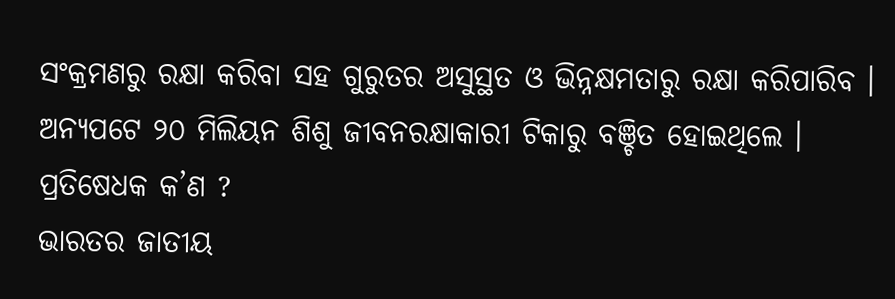ସଂକ୍ରମଣରୁ ରକ୍ଷା କରିବା ସହ ଗୁରୁତର ଅସୁସ୍ଥତ ଓ ଭିନ୍ନକ୍ଷମତାରୁ ରକ୍ଷା କରିପାରିବ । ଅନ୍ୟପଟେ ୨୦ ମିଲିୟନ ଶିଶୁ ଜୀବନରକ୍ଷାକାରୀ ଟିକାରୁ ବଞ୍ଚିତ ହୋଇଥିଲେ ।
ପ୍ରତିଷେଧକ କ’ଣ ?
ଭାରତର ଜାତୀୟ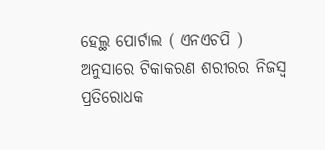ହେଲ୍ଥ ପୋର୍ଟାଲ ( ଏନଏଚପି ) ଅନୁସାରେ ଟିକାକରଣ ଶରୀରର ନିଜସ୍ୱ ପ୍ରତିରୋଧକ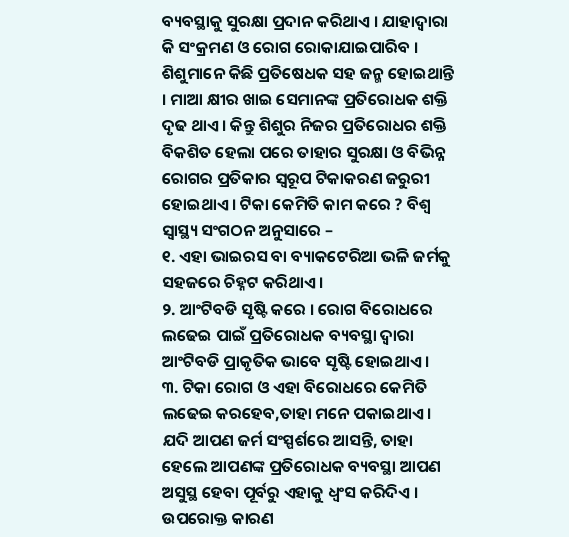ବ୍ୟବସ୍ଥାକୁ ସୁରକ୍ଷା ପ୍ରଦାନ କରିଥାଏ । ଯାହାଦ୍ୱାରା କି ସଂକ୍ରମଣ ଓ ରୋଗ ରୋକାଯାଇପାରିବ । ଶିଶୁମାନେ କିଛି ପ୍ରତିଷେଧକ ସହ ଜନ୍ମ ହୋଇଥାନ୍ତି । ମାଆ କ୍ଷୀର ଖାଇ ସେମାନଙ୍କ ପ୍ରତିରୋଧକ ଶକ୍ତି ଦୃଢ ଥାଏ । କିନ୍ତୁ ଶିଶୁର ନିଜର ପ୍ରତିରୋଧର ଶକ୍ତି ବିକଶିତ ହେଲା ପରେ ତାହାର ସୁରକ୍ଷା ଓ ବିଭିନ୍ନ ରୋଗର ପ୍ରତିକାର ସ୍ୱରୂପ ଟିକାକରଣ ଜରୁରୀ ହୋଇଥାଏ । ଟିକା କେମିତି କାମ କରେ ? ବିଶ୍ୱ ସ୍ୱାସ୍ଥ୍ୟ ସଂଗଠନ ଅନୁସାରେ –
୧. ଏହା ଭାଇରସ ବା ବ୍ୟାକଟେରିଆ ଭଳି ଜର୍ମକୁ ସହଜରେ ଚିହ୍ନଟ କରିଥାଏ ।
୨. ଆଂଟିବଡି ସୃଷ୍ଟି କରେ । ରୋଗ ବିରୋଧରେ ଲଢେଇ ପାଇଁ ପ୍ରତିରୋଧକ ବ୍ୟବସ୍ଥା ଦ୍ୱାରା ଆଂଟିବଡି ପ୍ରାକୃତିକ ଭାବେ ସୃଷ୍ଟି ହୋଇଥାଏ ।
୩. ଟିକା ରୋଗ ଓ ଏହା ବିରୋଧରେ କେମିତି ଲଢେଇ କରହେବ,ତାହା ମନେ ପକାଇଥାଏ । ଯଦି ଆପଣ ଜର୍ମ ସଂସ୍ପର୍ଶରେ ଆସନ୍ତି, ତାହା ହେଲେ ଆପଣଙ୍କ ପ୍ରତିରୋଧକ ବ୍ୟବସ୍ଥା ଆପଣ ଅସୁସ୍ଥ ହେବା ପୂର୍ବରୁ ଏହାକୁ ଧ୍ୱଂସ କରିଦିଏ ।
ଉପରୋକ୍ତ କାରଣ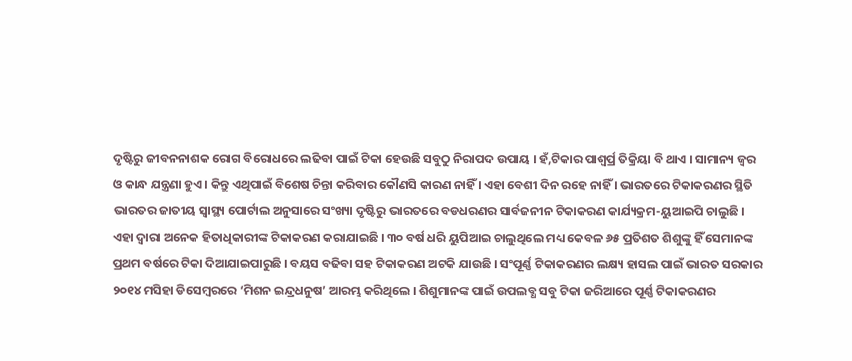ଦୃଷ୍ଟିରୁ ଜୀବନନାଶକ ରୋଗ ବିରୋଧରେ ଲଢିବା ପାଇଁ ଟିକା ହେଉଛି ସବୁଠୁ ନିରାପଦ ଉପାୟ । ହଁ,ଟିକାର ପାଶ୍ୱର୍ପ୍ର ତିକ୍ରିୟା ବି ଥାଏ । ସାମାନ୍ୟ ଜ୍ୱର ଓ କାନ୍ଧ ଯନ୍ତ୍ରଣା ହୁଏ । କିନ୍ତୁ ଏଥିପାଇଁ ବିଶେଷ ଚିନ୍ତା କରିବାର କୌଣସି କାରଣ ନାହିଁ । ଏହା ବେଶୀ ଦିନ ରହେ ନାହିଁ । ଭାରତରେ ଟିକାକରଣର ସ୍ଥିତି ଭାରତର ଜାତୀୟ ସ୍ୱାସ୍ଥ୍ୟ ପୋର୍ଟାଲ ଅନୁସାରେ ସଂଖ୍ୟା ଦୃଷ୍ଟିରୁ ଭାରତରେ ବଡଧରଣର ସାର୍ବଜନୀନ ଟିକାକରଣ କାର୍ଯ୍ୟକ୍ରମ-ୟୁଆଇପି ଚାଲୁଛି । ଏହା ଦ୍ୱାରା ଅନେକ ହିତାଧିକାରୀଙ୍କ ଟିକାକରଣ କରାଯାଇଛି । ୩୦ ବର୍ଷ ଧରି ୟୁପିଆଇ ଚାଲୁଥିଲେ ମଧ୍ୟ କେବଳ ୬୫ ପ୍ରତିଶତ ଶିଶୁଙ୍କୁ ହିଁ ସେମାନଙ୍କ ପ୍ରଥମ ବର୍ଷରେ ଟିକା ଦିଆଯାଇପାରୁଛି । ବୟସ ବଢିବା ସହ ଟିକାକରଣ ଅଟକି ଯାଉଛି । ସଂପୂର୍ଣ୍ଣ ଟିକାକରଣର ଲକ୍ଷ୍ୟ ହାସଲ ପାଇଁ ଭାରତ ସରକାର ୨୦୧୪ ମସିହା ଡିସେମ୍ବରରେ ‘ମିଶନ ଇନ୍ଦ୍ରଧନୁଷ’ ଆରମ୍ଭ କରିଥିଲେ । ଶିଶୁମାନଙ୍କ ପାଇଁ ଉପଲବ୍ଧ ସବୁ ଟିକା ଜରିଆରେ ପୂର୍ଣ୍ଣ ଟିକାକରଣର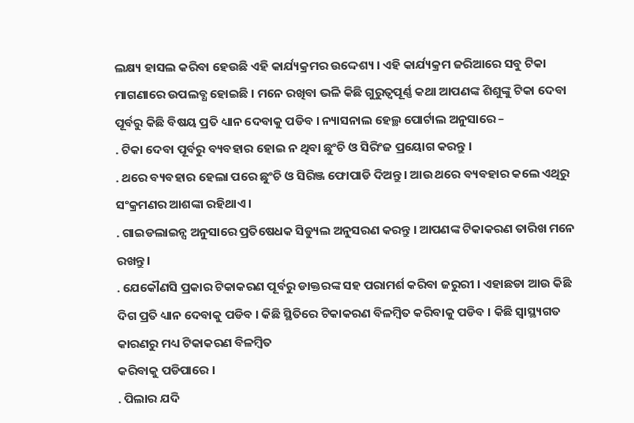ଲକ୍ଷ୍ୟ ହାସଲ କରିବା ହେଉଛି ଏହି କାର୍ଯ୍ୟକ୍ରମର ଉଦ୍ଦେଶ୍ୟ । ଏହି କାର୍ଯ୍ୟକ୍ରମ ଜରିଆରେ ସବୁ ଟିକା ମାଗଣାରେ ଉପଲବ୍ଧ ହୋଇଛି । ମନେ ରଖିବା ଭଳି କିଛି ଗୁରୁତ୍ୱପୂର୍ଣ୍ଣ କଥା ଆପଣଙ୍କ ଶିଶୁଙ୍କୁ ଟିକା ଦେବା ପୂର୍ବରୁ କିଛି ବିଷୟ ପ୍ରତି ଧ୍ୟାନ ଦେବାକୁ ପଡିବ । ନ୍ୟାସନାଲ ହେଲ୍ଥ ପୋର୍ଟାଲ ଅନୁସାରେ –
. ଟିକା ଦେବା ପୂର୍ବରୁ ବ୍ୟବହାର ହୋଇ ନ ଥିବା ଛୁଂଚି ଓ ସିରିଂଜ ପ୍ରୟୋଗ କରନ୍ତୁ ।
. ଥରେ ବ୍ୟବହାର ହେଲା ପରେ ଛୁଂଚି ଓ ସିରିଞ୍ଜ ଫୋପାଡି ଦିଅନ୍ତୁ । ଆଉ ଥରେ ବ୍ୟବହାର କଲେ ଏଥିରୁ ସଂକ୍ରମଣର ଆଶଙ୍କା ରହିଥାଏ ।
. ଗାଇଡଲାଇନ୍ସ ଅନୁସାରେ ପ୍ରତିଷେଧକ ସିଡ୍ୟୁଲ ଅନୁସରଣ କରନ୍ତୁ । ଆପଣଙ୍କ ଟିକାକରଣ ତାରିଖ ମନେ ରଖନ୍ତୁ ।
. ଯେକୌଣସି ପ୍ରକାର ଟିକାକରଣ ପୂର୍ବରୁ ଡାକ୍ତରଙ୍କ ସହ ପରାମର୍ଶ କରିବା ଜରୁରୀ । ଏହାଛଡା ଆଉ କିଛି ଦିଗ ପ୍ରତି ଧ୍ୟାନ ଦେବାକୁ ପଡିବ । କିଛି ସ୍ଥିତିରେ ଟିକାକରଣ ବିଳମ୍ବିତ କରିବାକୁ ପଡିବ । କିଛି ସ୍ୱାସ୍ଥ୍ୟଗତ କାରଣରୁ ମଧ୍ୟ ଟିକାକରଣ ବିଳମ୍ବିତ
କରିବାକୁ ପଡିପାରେ ।
. ପିଲାର ଯଦି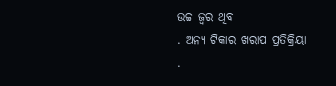ଉଚ୍ଚ ଜ୍ୱର ଥିବ
. ଅନ୍ୟ ଟିକାର ଖରାପ ପ୍ରତିକ୍ରିୟା
.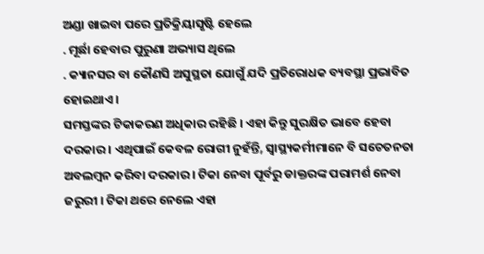ଅଣ୍ଡା ଖାଇବା ପରେ ପ୍ରତିକ୍ରିୟାସୃଷ୍ଟି ହେଲେ
. ମୂର୍ଛା ହେବାର ପୁରୁଣା ଅଭ୍ୟାସ ଥିଲେ
. କ୍ୟାନସର ବା କୌଣସି ଅସୁସ୍ଥତା ଯୋଗୁଁ ଯଦି ପ୍ରତିରୋଧକ ବ୍ୟବସ୍ଥା ପ୍ରଭାବିତ ହୋଇଥାଏ ।
ସମସ୍ତଙ୍କର ଟିକାକରଣ ଅଧିକାର ରହିଛି । ଏହା କିନ୍ତୁ ସୁରକ୍ଷିତ ଭାବେ ହେବା ଦରକାର । ଏଥିପାଇଁ କେବଳ ରୋଗୀ ନୁହଁନ୍ତି, ସ୍ୱାସ୍ଥ୍ୟକର୍ମୀମାନେ ବି ସଚେତନତା ଅବଲମ୍ବନ କରିବା ଦରକାର । ଟିକା ନେବା ପୂର୍ବରୁ ଡାକ୍ତରଙ୍କ ପରାମର୍ଶ ନେବା ଜରୁରୀ । ଟିକା ଥରେ ନେଲେ ଏହା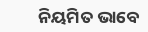ନିୟମିତ ଭାବେ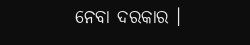ନେବା ଦରକାର ।